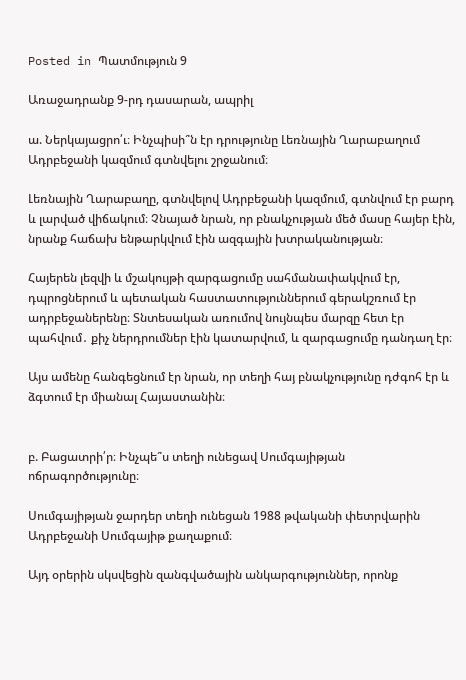Posted in Պատմություն 9

Առաջադրանք 9-րդ դասարան, ապրիլ

ա. Ներկայացրո՛ւ։ Ինչպիսի՞ն էր դրությունը Լեռնային Ղարաբաղում Ադրբեջանի կազմում գտնվելու շրջանում։

Լեռնային Ղարաբաղը, գտնվելով Ադրբեջանի կազմում, գտնվում էր բարդ և լարված վիճակում։ Չնայած նրան, որ բնակչության մեծ մասը հայեր էին, նրանք հաճախ ենթարկվում էին ազգային խտրականության։

Հայերեն լեզվի և մշակույթի զարգացումը սահմանափակվում էր, դպրոցներում և պետական հաստատություններում գերակշռում էր ադրբեջաներենը։ Տնտեսական առումով նույնպես մարզը հետ էր պահվում․ քիչ ներդրումներ էին կատարվում, և զարգացումը դանդաղ էր։

Այս ամենը հանգեցնում էր նրան, որ տեղի հայ բնակչությունը դժգոհ էր և ձգտում էր միանալ Հայաստանին։


բ. Բացատրի՛ր։ Ինչպե՞ս տեղի ունեցավ Սումգայիթյան ոճրագործությունը։

Սումգայիթյան ջարդեր տեղի ունեցան 1988 թվականի փետրվարին Ադրբեջանի Սումգայիթ քաղաքում։

Այդ օրերին սկսվեցին զանգվածային անկարգություններ, որոնք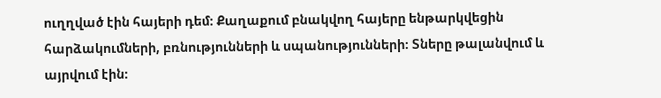ուղղված էին հայերի դեմ։ Քաղաքում բնակվող հայերը ենթարկվեցին հարձակումների, բռնությունների և սպանությունների։ Տները թալանվում և այրվում էին։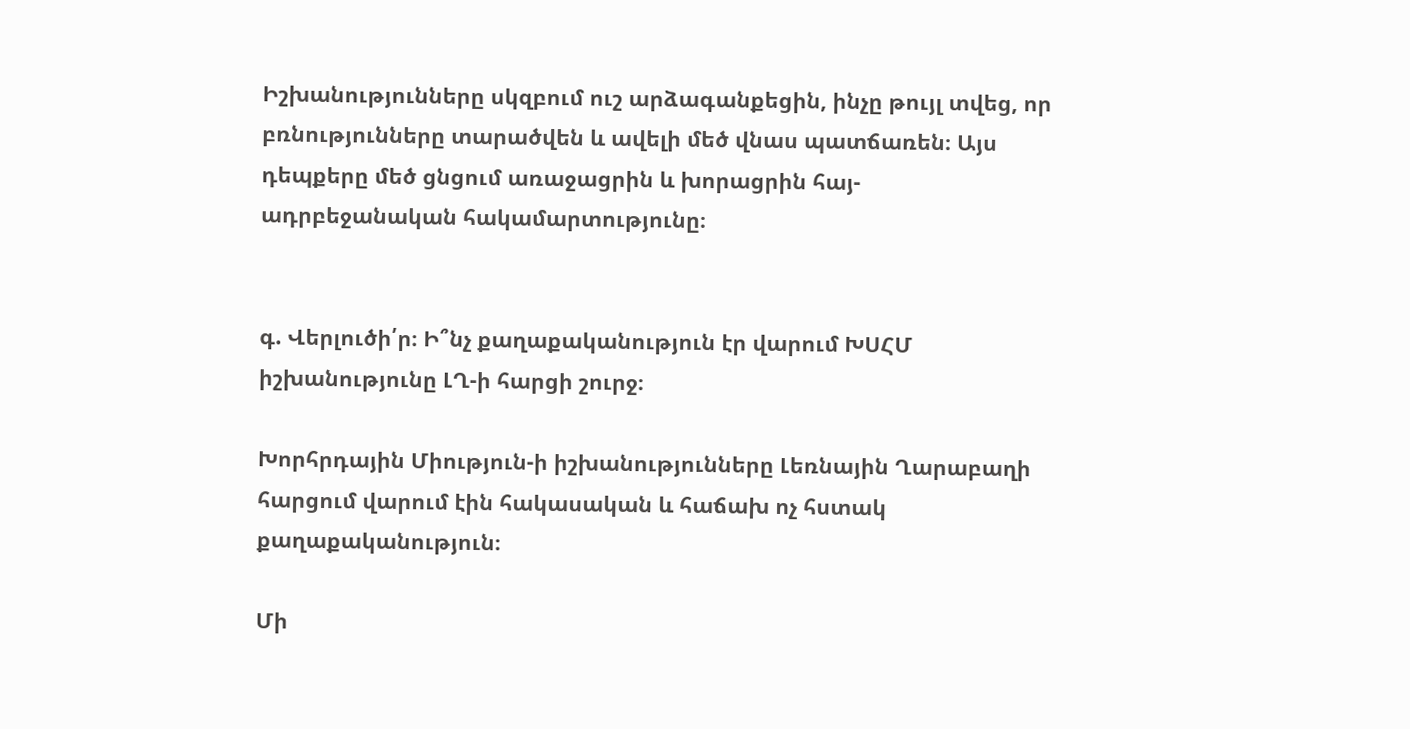Իշխանությունները սկզբում ուշ արձագանքեցին, ինչը թույլ տվեց, որ բռնությունները տարածվեն և ավելի մեծ վնաս պատճառեն։ Այս դեպքերը մեծ ցնցում առաջացրին և խորացրին հայ-ադրբեջանական հակամարտությունը։


գ. Վերլուծի՛ր։ Ի՞նչ քաղաքականություն էր վարում ԽՍՀՄ իշխանությունը ԼՂ-ի հարցի շուրջ։

Խորհրդային Միություն-ի իշխանությունները Լեռնային Ղարաբաղի հարցում վարում էին հակասական և հաճախ ոչ հստակ քաղաքականություն։

Մի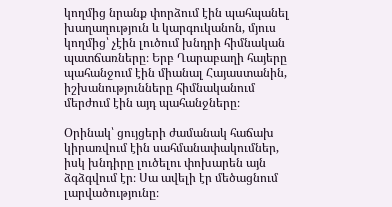կողմից նրանք փորձում էին պահպանել խաղաղություն և կարգուկանոն, մյուս կողմից՝ չէին լուծում խնդրի հիմնական պատճառները։ Երբ Ղարաբաղի հայերը պահանջում էին միանալ Հայաստանին, իշխանությունները հիմնականում մերժում էին այդ պահանջները։

Օրինակ՝ ցույցերի ժամանակ հաճախ կիրառվում էին սահմանափակումներ, իսկ խնդիրը լուծելու փոխարեն այն ձգձգվում էր։ Սա ավելի էր մեծացնում լարվածությունը։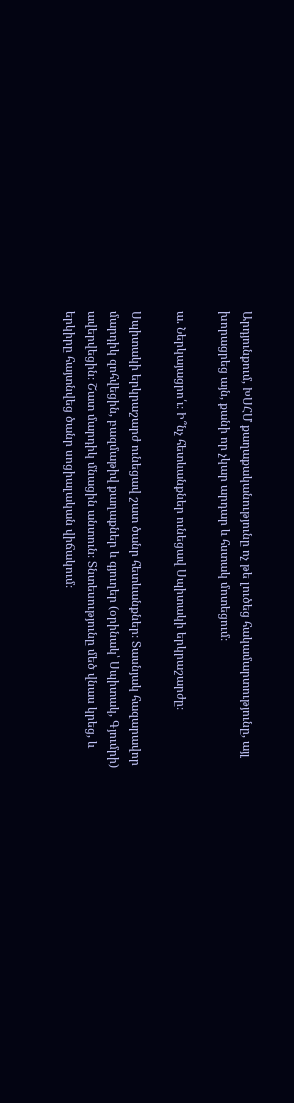Արդյունքում, ԽՍՀՄ քաղաքականությունը ոչ թե լուծեց հակամարտությունը, այլ խորացրեց այն, քանի որ չկար արդար և հստակ մոտեցում։

ա. Ներկայացրո՛ւ։ Ի՞նչ հետևանքներ ունեցավ Սպիտակի երկրաշարժը։

Սպիտակի երկրաշարժ ունեցավ շատ ծանր հետևանքներ։ Տասնյակ հազարավոր մարդիկ զոհվեցին, բազմաթիվ քաղաքներ և գյուղեր (օրինակ՝ Սպիտակ, Գյումրի) ավերվեցին։ Շատ մարդիկ մնացին անտուն։ Տնտեսությունը մեծ վնաս կրեց, և երկիրը հայտնվեց ծանր սոցիալական վիճակում։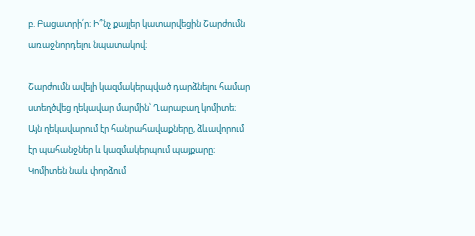բ. Բացատրի՛ր։ Ի՞նչ քայլեր կատարվեցին Շարժումն առաջնորդելու նպատակով։

Շարժումն ավելի կազմակերպված դարձնելու համար ստեղծվեց ղեկավար մարմին՝ Ղարաբաղ կոմիտե։ Այն ղեկավարում էր հանրահավաքները, ձևավորում էր պահանջներ և կազմակերպում պայքարը։ Կոմիտեն նաև փորձում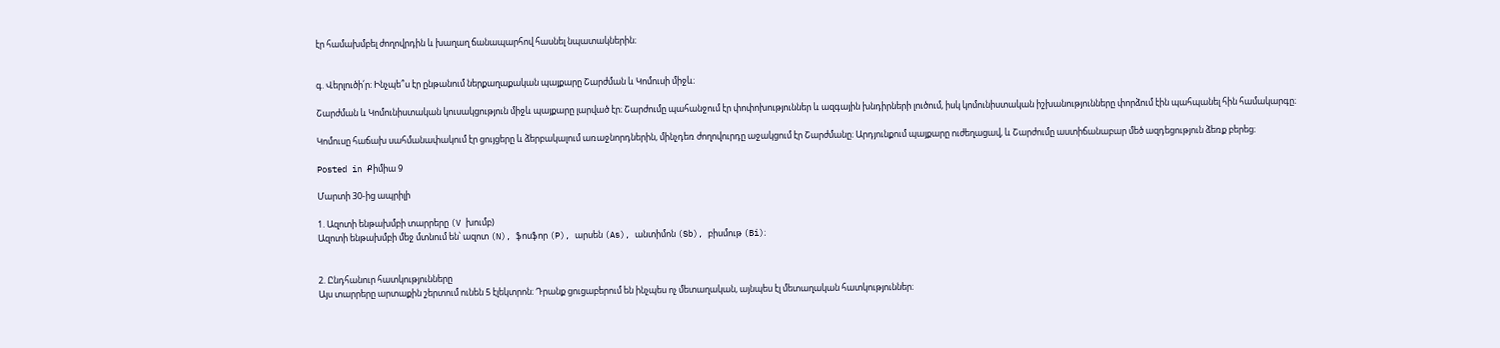էր համախմբել ժողովրդին և խաղաղ ճանապարհով հասնել նպատակներին։


գ. Վերլուծի՛ր։ Ինչպե՞ս էր ընթանում ներքաղաքական պայքարը Շարժման և Կոմուսի միջև։

Շարժման և Կոմունիստական կուսակցություն միջև պայքարը լարված էր։ Շարժումը պահանջում էր փոփոխություններ և ազգային խնդիրների լուծում, իսկ կոմունիստական իշխանությունները փորձում էին պահպանել հին համակարգը։

Կոմուսը հաճախ սահմանափակում էր ցույցերը և ձերբակալում առաջնորդներին, մինչդեռ ժողովուրդը աջակցում էր Շարժմանը։ Արդյունքում պայքարը ուժեղացավ, և Շարժումը աստիճանաբար մեծ ազդեցություն ձեռք բերեց։

Posted in Քիմիա 9

Մարտի 30-ից ապրիլի

1. Ազոտի ենթախմբի տարրերը (V խումբ)
Ազոտի ենթախմբի մեջ մտնում են՝ ազոտ (N), ֆոսֆոր (P), արսեն (As), անտիմոն (Sb), բիսմութ (Bi)։


2. Ընդհանուր հատկությունները
Այս տարրերը արտաքին շերտում ունեն 5 էլեկտրոն։ Դրանք ցուցաբերում են ինչպես ոչ մետաղական, այնպես էլ մետաղական հատկություններ։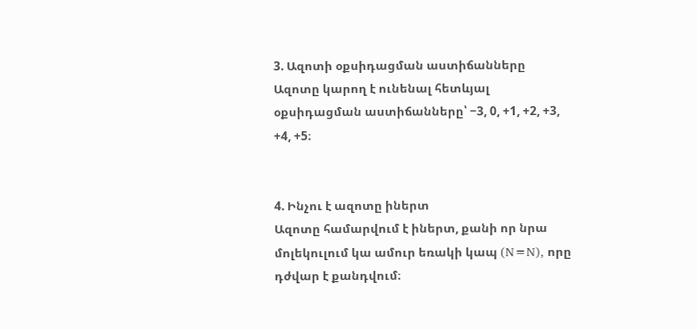3. Ազոտի օքսիդացման աստիճանները
Ազոտը կարող է ունենալ հետևյալ օքսիդացման աստիճանները՝ −3, 0, +1, +2, +3, +4, +5։


4. Ինչու է ազոտը իներտ
Ազոտը համարվում է իներտ, քանի որ նրա մոլեկուլում կա ամուր եռակի կապ (N≡N), որը դժվար է քանդվում։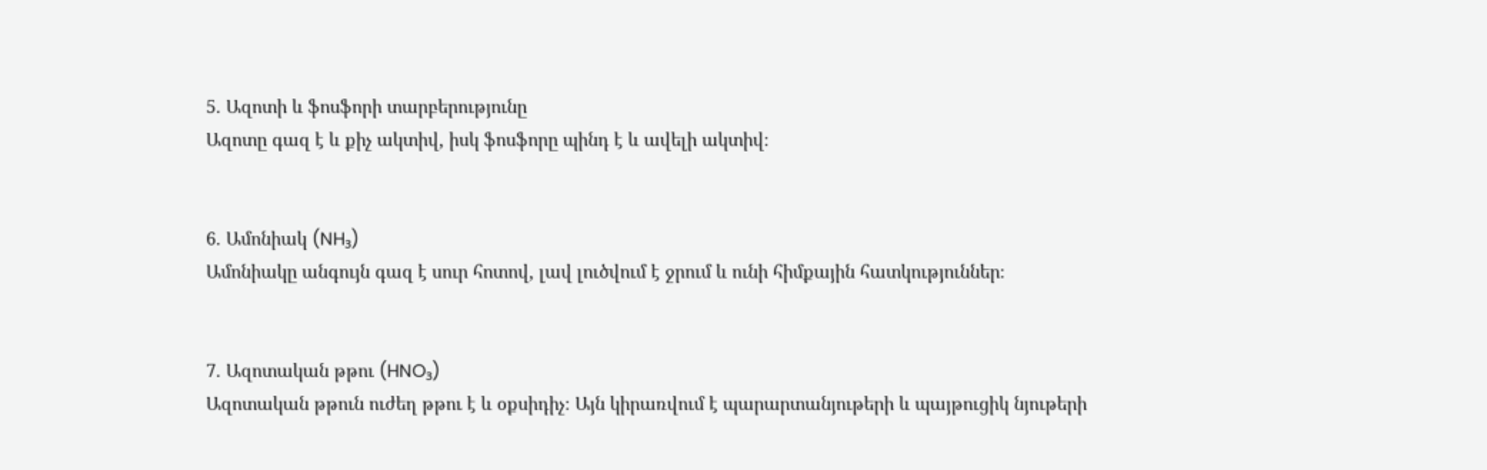5. Ազոտի և ֆոսֆորի տարբերությունը
Ազոտը գազ է և քիչ ակտիվ, իսկ ֆոսֆորը պինդ է և ավելի ակտիվ։


6. Ամոնիակ (NH₃)
Ամոնիակը անգույն գազ է սուր հոտով, լավ լուծվում է ջրում և ունի հիմքային հատկություններ։


7. Ազոտական թթու (HNO₃)
Ազոտական թթուն ուժեղ թթու է և օքսիդիչ։ Այն կիրառվում է պարարտանյութերի և պայթուցիկ նյութերի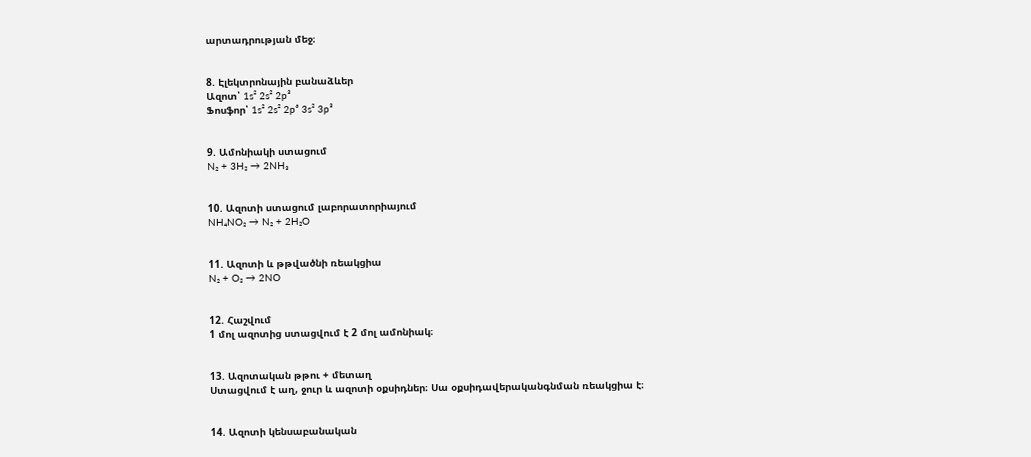արտադրության մեջ։


8. Էլեկտրոնային բանաձևեր
Ազոտ՝ 1s² 2s² 2p³
Ֆոսֆոր՝ 1s² 2s² 2p⁶ 3s² 3p³


9. Ամոնիակի ստացում
N₂ + 3H₂ → 2NH₃


10. Ազոտի ստացում լաբորատորիայում
NH₄NO₂ → N₂ + 2H₂O


11. Ազոտի և թթվածնի ռեակցիա
N₂ + O₂ → 2NO


12. Հաշվում
1 մոլ ազոտից ստացվում է 2 մոլ ամոնիակ։


13. Ազոտական թթու + մետաղ
Ստացվում է աղ, ջուր և ազոտի օքսիդներ։ Սա օքսիդավերականգնման ռեակցիա է։


14. Ազոտի կենսաբանական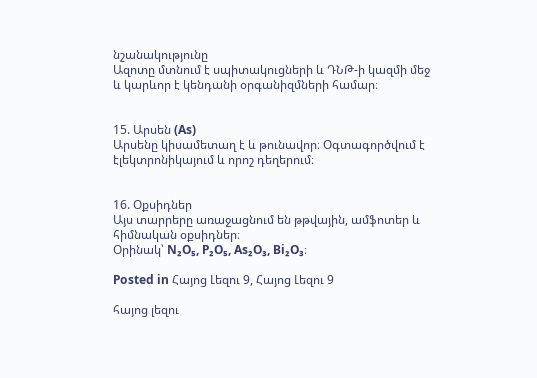նշանակությունը
Ազոտը մտնում է սպիտակուցների և ԴՆԹ-ի կազմի մեջ և կարևոր է կենդանի օրգանիզմների համար։


15. Արսեն (As)
Արսենը կիսամետաղ է և թունավոր։ Օգտագործվում է էլեկտրոնիկայում և որոշ դեղերում։


16. Օքսիդներ
Այս տարրերը առաջացնում են թթվային, ամֆոտեր և հիմնական օքսիդներ։
Օրինակ՝ N₂O₅, P₂O₅, As₂O₃, Bi₂O₃։

Posted in Հայոց Լեզու 9, Հայոց Լեզու 9

հայոց լեզու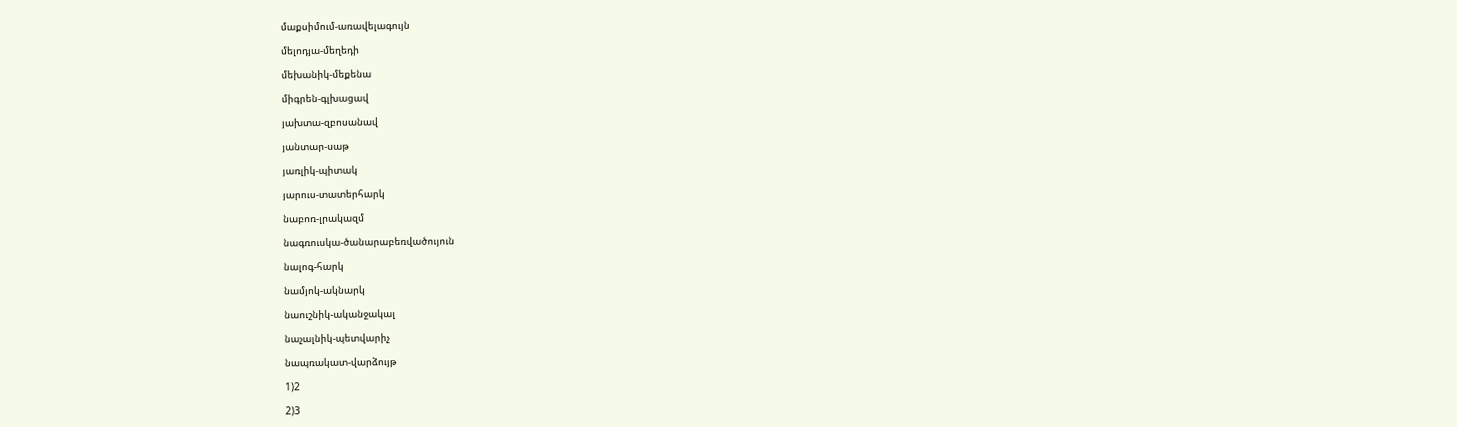մաքսիմում-առավելագույն

մելոդյա-մեղեդի

մեխանիկ-մեքենա

միգրեն-գլխացավ

յախտա-զբոսանավ

յանտար-սաթ

յառլիկ-պիտակ

յարուս-տատերհարկ

նաբոռ-լրակազմ

նագռուսկա-ծանարաբեռվածույուն

նալոգ-հարկ

նամյոկ-ակնարկ

նաուշնիկ-ականջակալ

նաչալնիկ-պետվարիչ

նապռակատ-վարձույթ

1)2

2)3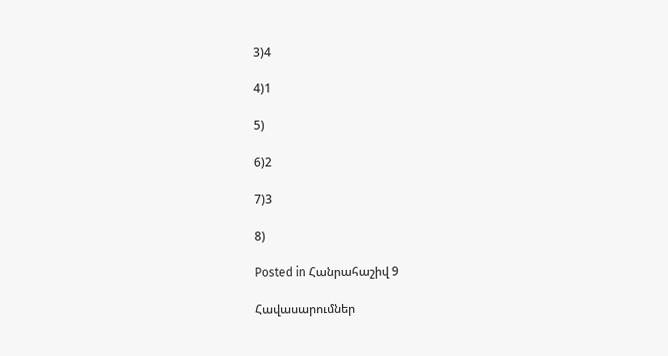3)4

4)1

5)

6)2

7)3

8)

Posted in Հանրահաշիվ 9

Հավասարումներ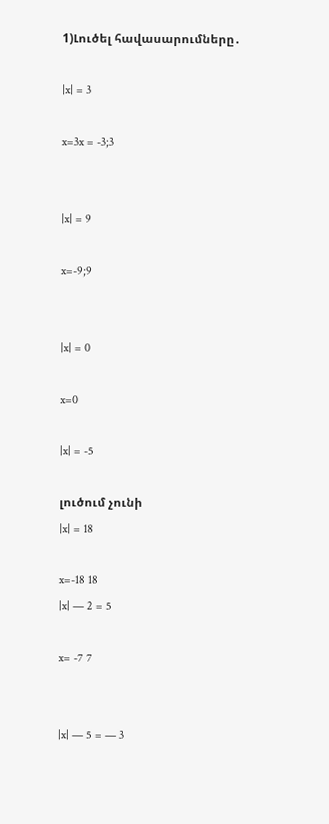1)Լուծել հավասարումները․

|x| = 3

x=3x = -3;3


|x| = 9

x=-9;9


|x| = 0

x=0

|x| = -5

լուծում չունի
|x| = 18

x=-18 18
|x| — 2 = 5

x= -7 7


|x| — 5 = — 3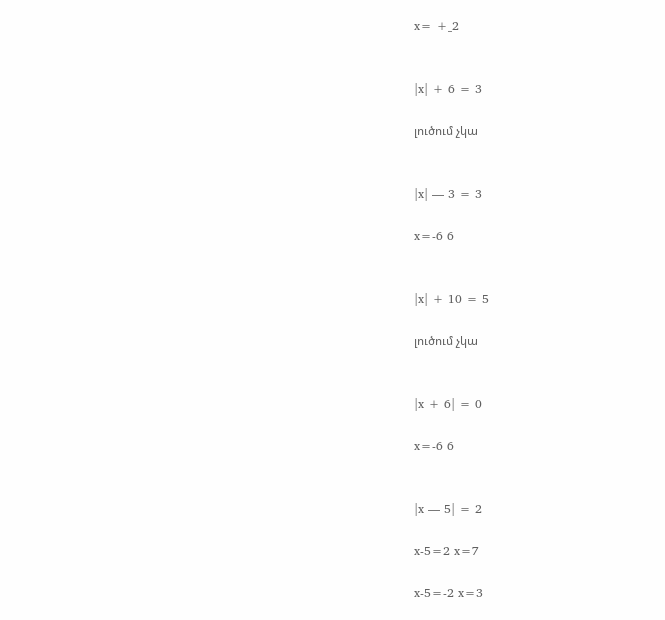x= +_2


|x| + 6 = 3

լուծում չկա


|x| — 3 = 3

x=-6 6


|x| + 10 = 5

լուծում չկա


|x + 6| = 0

x=-6 6


|x — 5| = 2

x-5=2 x=7

x-5=-2 x=3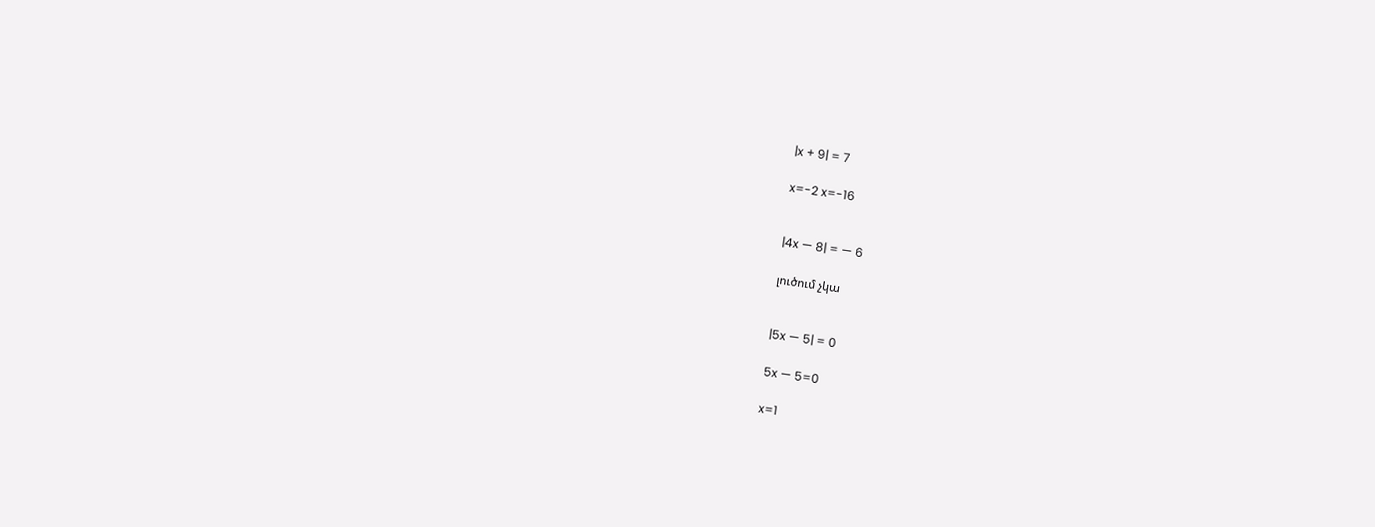|x + 9| = 7

x=-2 x=-16


|4x — 8| = — 6

լուծում չկա


|5x — 5| = 0

5x — 5=0

x=1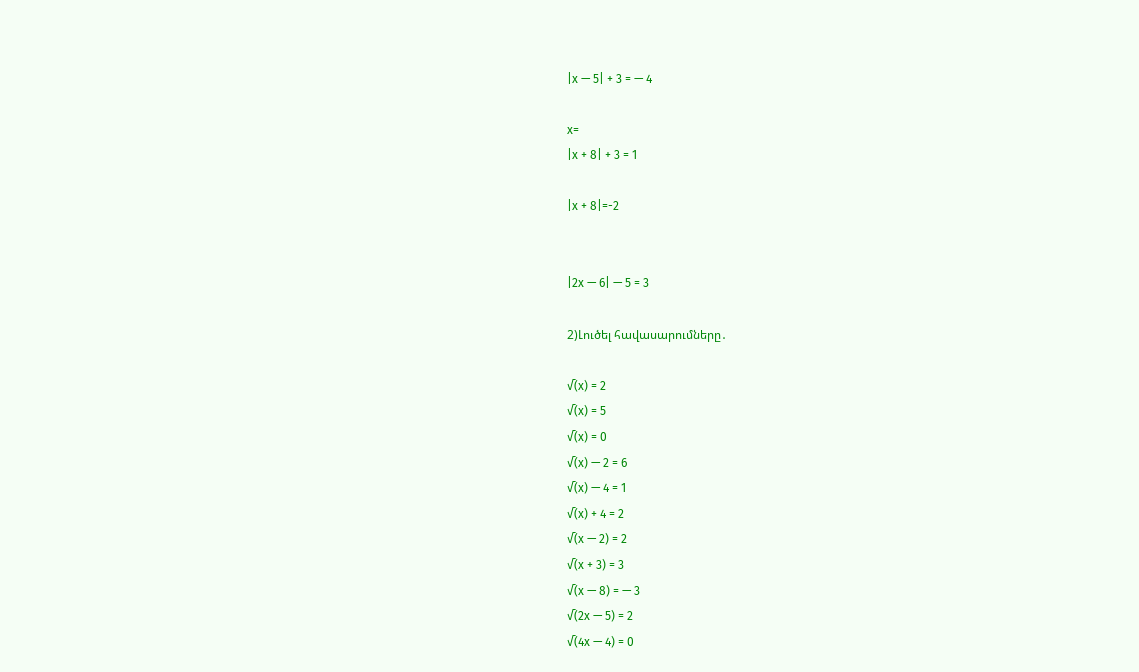|x — 5| + 3 = — 4

x=
|x + 8| + 3 = 1

|x + 8|=-2


|2x — 6| — 5 = 3

2)Լուծել հավասարումները․

√(x) = 2
√(x) = 5
√(x) = 0
√(x) — 2 = 6
√(x) — 4 = 1
√(x) + 4 = 2
√(x — 2) = 2
√(x + 3) = 3
√(x — 8) = — 3
√(2x — 5) = 2
√(4x — 4) = 0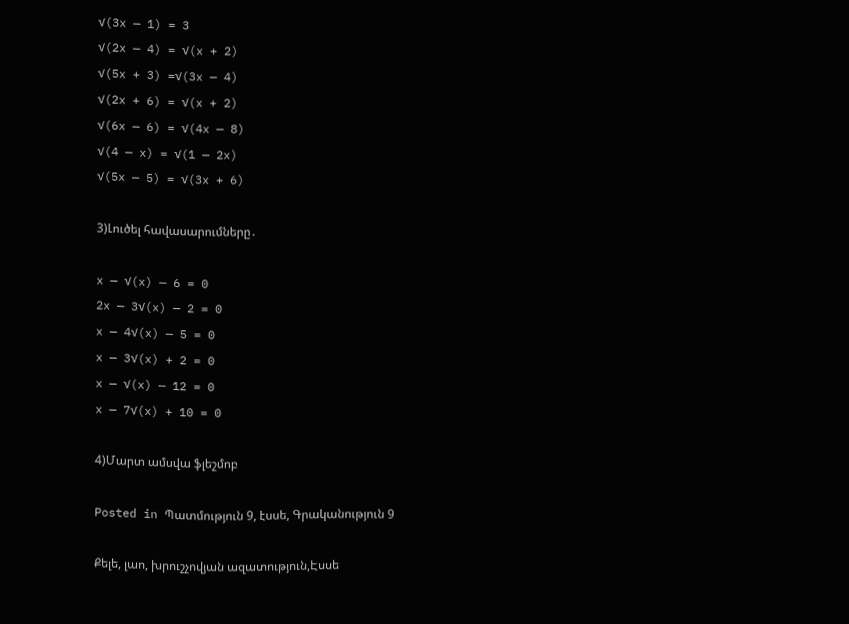√(3x — 1) = 3
√(2x — 4) = √(x + 2)
√(5x + 3) =√(3x — 4)
√(2x + 6) = √(x + 2)
√(6x — 6) = √(4x — 8)
√(4 — x) = √(1 — 2x)
√(5x — 5) = √(3x + 6)

3)Լուծել հավասարումները․

x — √(x) — 6 = 0
2x — 3√(x) — 2 = 0
x — 4√(x) — 5 = 0
x — 3√(x) + 2 = 0
x — √(x) — 12 = 0
x — 7√(x) + 10 = 0

4)Մարտ ամսվա ֆլեշմոբ

Posted in Պատմություն 9, էսսե, Գրականություն 9

Քելե, լաո, խրուշչովյան ազատություն,Էսսե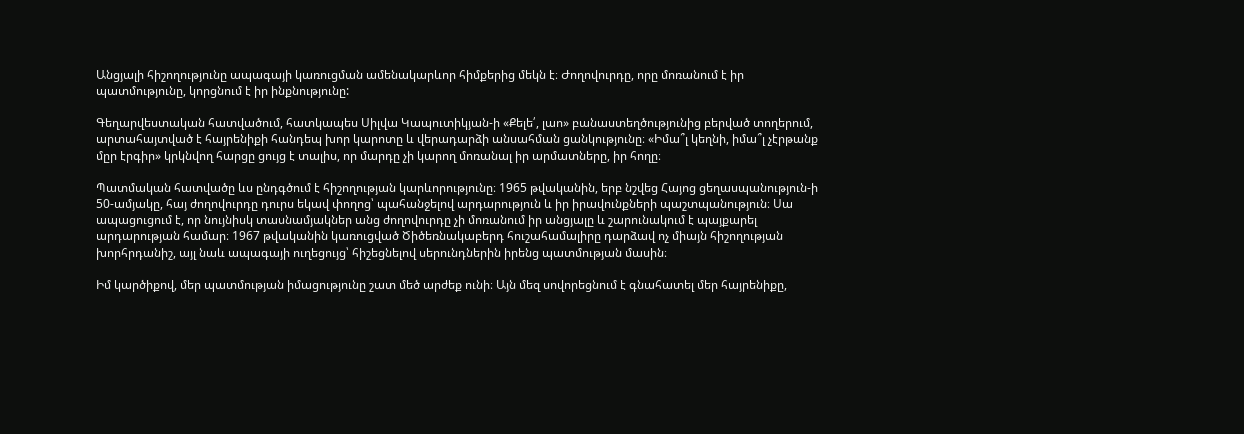Անցյալի հիշողությունը ապագայի կառուցման ամենակարևոր հիմքերից մեկն է։ Ժողովուրդը, որը մոռանում է իր պատմությունը, կորցնում է իր ինքնությունը:

Գեղարվեստական հատվածում, հատկապես Սիլվա Կապուտիկյան-ի «Քելե՛, լաո» բանաստեղծությունից բերված տողերում, արտահայտված է հայրենիքի հանդեպ խոր կարոտը և վերադարձի անսահման ցանկությունը։ «Իմա՞լ կեղնի, իմա՞լ չէրթանք մըր էրգիր» կրկնվող հարցը ցույց է տալիս, որ մարդը չի կարող մոռանալ իր արմատները, իր հողը։

Պատմական հատվածը ևս ընդգծում է հիշողության կարևորությունը։ 1965 թվականին, երբ նշվեց Հայոց ցեղասպանություն-ի 50-ամյակը, հայ ժողովուրդը դուրս եկավ փողոց՝ պահանջելով արդարություն և իր իրավունքների պաշտպանություն։ Սա ապացուցում է, որ նույնիսկ տասնամյակներ անց ժողովուրդը չի մոռանում իր անցյալը և շարունակում է պայքարել արդարության համար։ 1967 թվականին կառուցված Ծիծեռնակաբերդ հուշահամալիրը դարձավ ոչ միայն հիշողության խորհրդանիշ, այլ նաև ապագայի ուղեցույց՝ հիշեցնելով սերունդներին իրենց պատմության մասին։

Իմ կարծիքով, մեր պատմության իմացությունը շատ մեծ արժեք ունի։ Այն մեզ սովորեցնում է գնահատել մեր հայրենիքը,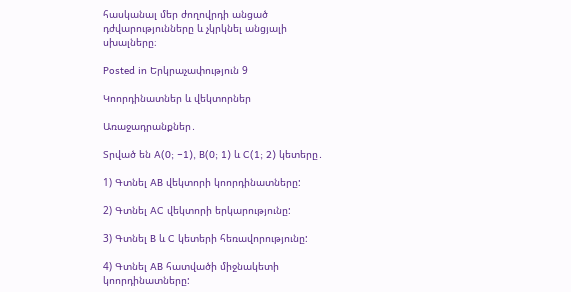հասկանալ մեր ժողովրդի անցած դժվարությունները և չկրկնել անցյալի սխալները։

Posted in Երկրաչափություն 9

Կոորդինատներ և վեկտորներ

Առաջադրանքներ․

Տրված են A(0; −1), B(0; 1) և C(1; 2) կետերը․

1) Գտնել AB վեկտորի կոորդինատները:

2) Գտնել AC վեկտորի երկարությունը:

3) Գտնել B և C կետերի հեռավորությունը:

4) Գտնել AB հատվածի միջնակետի կոորդինատները: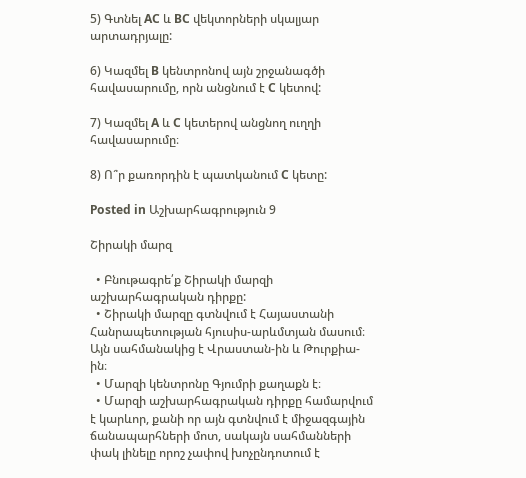5) Գտնել AC և BC վեկտորների սկալյար արտադրյալը:

6) Կազմել B կենտրոնով այն շրջանագծի հավասարումը, որն անցնում է C կետով:

7) Կազմել A և C կետերով անցնող ուղղի հավասարումը։

8) Ո՞ր քառորդին է պատկանում C կետը:

Posted in Աշխարհագրություն 9

Շիրակի մարզ

  • Բնութագրե՛ք Շիրակի մարզի աշխարհագրական դիրքը:
  • Շիրակի մարզը գտնվում է Հայաստանի Հանրապետության հյուսիս-արևմտյան մասում։ Այն սահմանակից է Վրաստան-ին և Թուրքիա-ին։
  • Մարզի կենտրոնը Գյումրի քաղաքն է։
  • Մարզի աշխարհագրական դիրքը համարվում է կարևոր, քանի որ այն գտնվում է միջազգային ճանապարհների մոտ, սակայն սահմանների փակ լինելը որոշ չափով խոչընդոտում է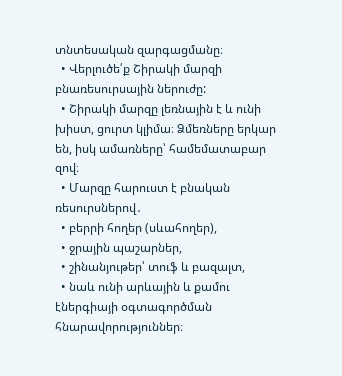տնտեսական զարգացմանը։
  • Վերլուծե՛ք Շիրակի մարզի բնառեսուրսային ներուժը:
  • Շիրակի մարզը լեռնային է և ունի խիստ, ցուրտ կլիմա։ Ձմեռները երկար են, իսկ ամառները՝ համեմատաբար զով։
  • Մարզը հարուստ է բնական ռեսուրսներով․
  • բերրի հողեր (սևահողեր),
  • ջրային պաշարներ,
  • շինանյութեր՝ տուֆ և բազալտ,
  • նաև ունի արևային և քամու էներգիայի օգտագործման հնարավորություններ։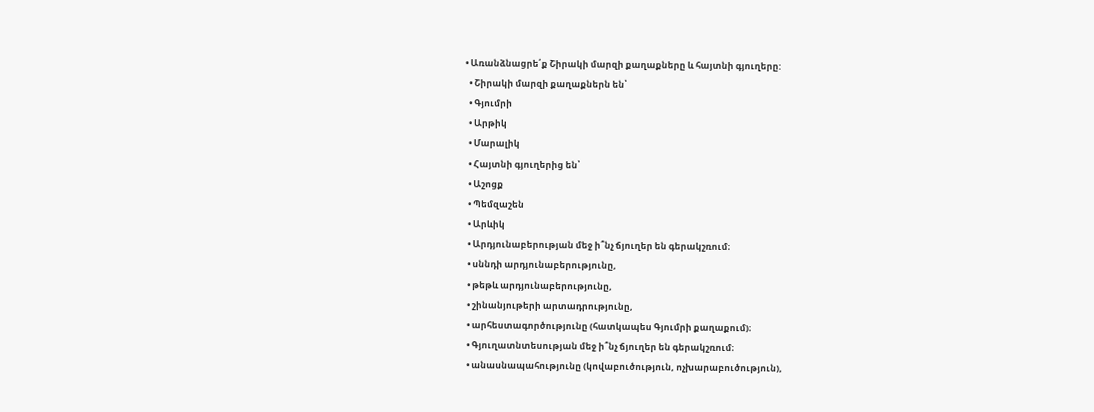• Առանձնացրե՛ք Շիրակի մարզի քաղաքները և հայտնի գյուղերը:
  • Շիրակի մարզի քաղաքներն են՝
  • Գյումրի
  • Արթիկ
  • Մարալիկ
  • Հայտնի գյուղերից են՝
  • Աշոցք
  • Պեմզաշեն
  • Արևիկ
  • Արդյունաբերության մեջ ի՞նչ ճյուղեր են գերակշռում։
  • սննդի արդյունաբերությունը,
  • թեթև արդյունաբերությունը,
  • շինանյութերի արտադրությունը,
  • արհեստագործությունը (հատկապես Գյումրի քաղաքում)։
  • Գյուղատնտեսության մեջ ի՞նչ ճյուղեր են գերակշռում։
  • անասնապահությունը (կովաբուծություն, ոչխարաբուծություն),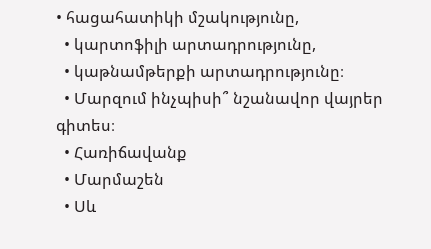• հացահատիկի մշակությունը,
  • կարտոֆիլի արտադրությունը,
  • կաթնամթերքի արտադրությունը։
  • Մարզում ինչպիսի՞ նշանավոր վայրեր գիտես։
  • Հառիճավանք
  • Մարմաշեն
  • Սև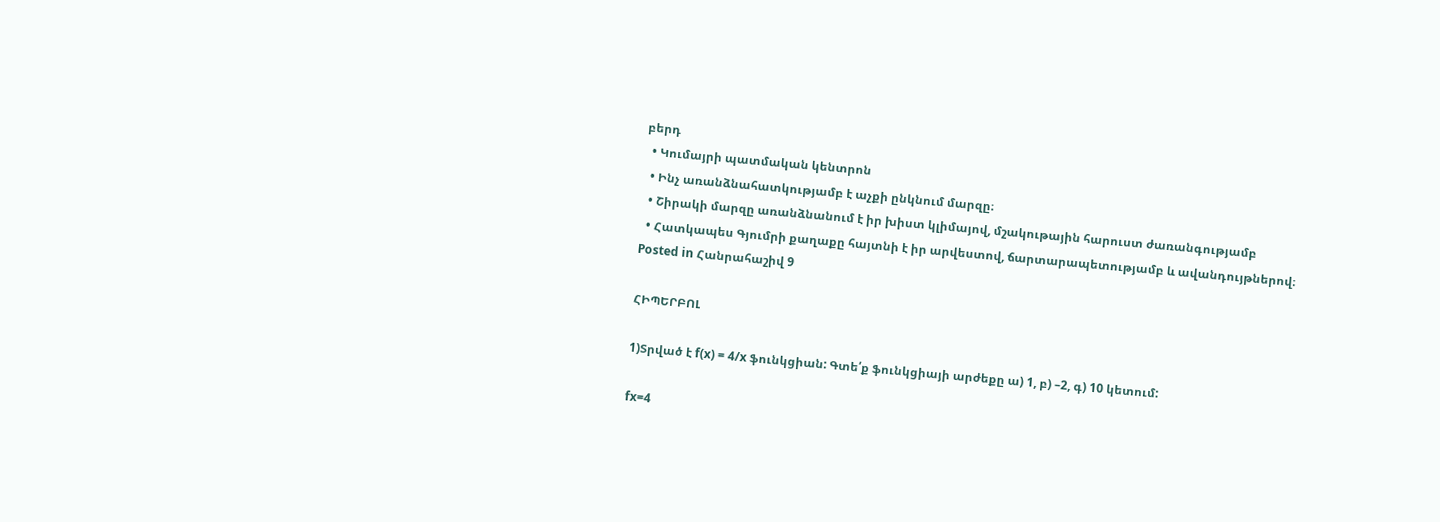բերդ
  • Կումայրի պատմական կենտրոն
  • Ինչ առանձնահատկությամբ է աչքի ընկնում մարզը։
  • Շիրակի մարզը առանձնանում է իր խիստ կլիմայով, մշակութային հարուստ ժառանգությամբ
  • Հատկապես Գյումրի քաղաքը հայտնի է իր արվեստով, ճարտարապետությամբ և ավանդույթներով։
Posted in Հանրահաշիվ 9

ՀԻՊԵՐԲՈԼ

1)Տրված է f(x) = 4/x ֆունկցիան: Գտե՛ք ֆունկցիայի արժեքը ա) 1, բ) –2, գ) 10 կետում:

fx=4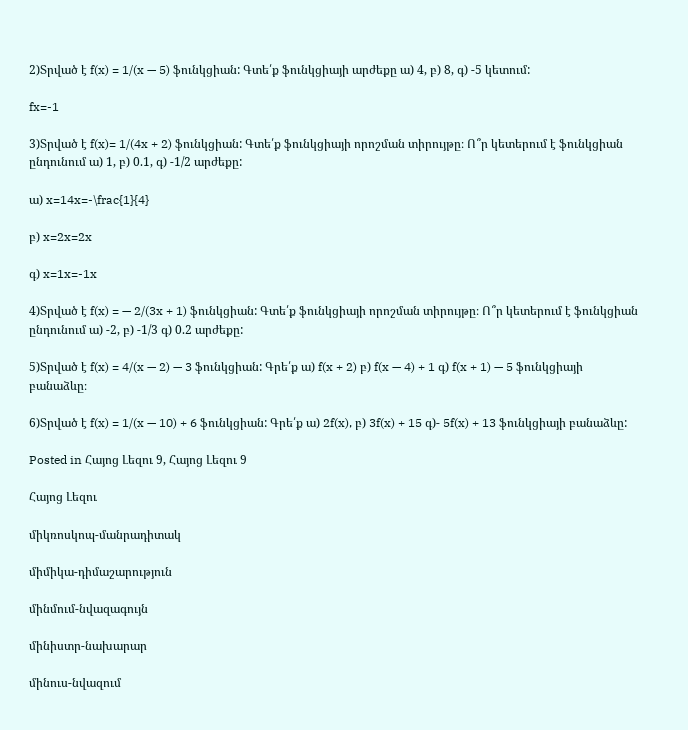2)Տրված է f(x) = 1/(x — 5) ֆունկցիան: Գտե՛ք ֆունկցիայի արժեքը ա) 4, բ) 8, գ) -5 կետում:

fx=-1

3)Տրված է f(x)= 1/(4x + 2) ֆունկցիան: Գտե՛ք ֆունկցիայի որոշման տիրույթը։ Ո՞ր կետերում է ֆունկցիան ընդունում ա) 1, բ) 0.1, գ) -1/2 արժեքը:

ա) x=14x=-\frac{1}{4}

բ) x=2x=2x

գ) x=1x=-1x

4)Տրված է f(x) = — 2/(3x + 1) ֆունկցիան: Գտե՛ք ֆունկցիայի որոշման տիրույթը։ Ո՞ր կետերում է ֆունկցիան ընդունում ա) -2, բ) -1/3 գ) 0.2 արժեքը:

5)Տրված է f(x) = 4/(x — 2) — 3 ֆունկցիան: Գրե՛ք ա) f(x + 2) բ) f(x — 4) + 1 գ) f(x + 1) — 5 ֆունկցիայի բանաձևը։

6)Տրված է f(x) = 1/(x — 10) + 6 ֆունկցիան: Գրե՛ք ա) 2f(x), բ) 3f(x) + 15 գ)- 5f(x) + 13 ֆունկցիայի բանաձևը:

Posted in Հայոց Լեզու 9, Հայոց Լեզու 9

Հայոց Լեզու

միկռոսկոպ-մանրադիտակ

միմիկա-դիմաշարություն

մինմում-նվազագույն

մինիստր-նախարար

մինուս-նվազում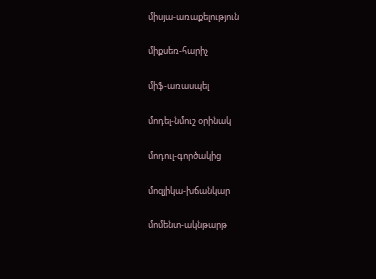միսյա-առաքելություն

միքսեռ-հարիչ

միֆ-առասպել

մոդել-նմուշ օրինակ

մոդուլ-գործակից

մոզյիկա-խճանկար

մոմենտ-ակնթարթ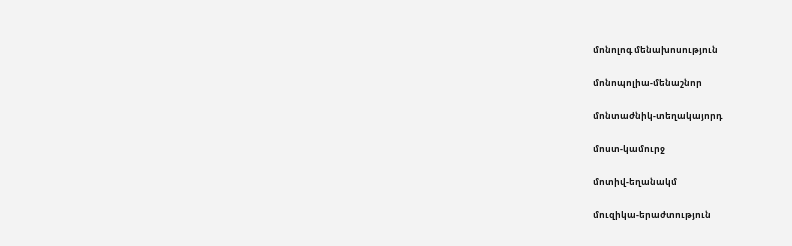մոնոլոգ մենախոսություն

մոնոպոլիա-մենաշնոր

մոնտաժնիկ-տեղակայորդ

մոստ-կամուրջ

մոտիվ-եղանակմ

մուզիկա-երաժտություն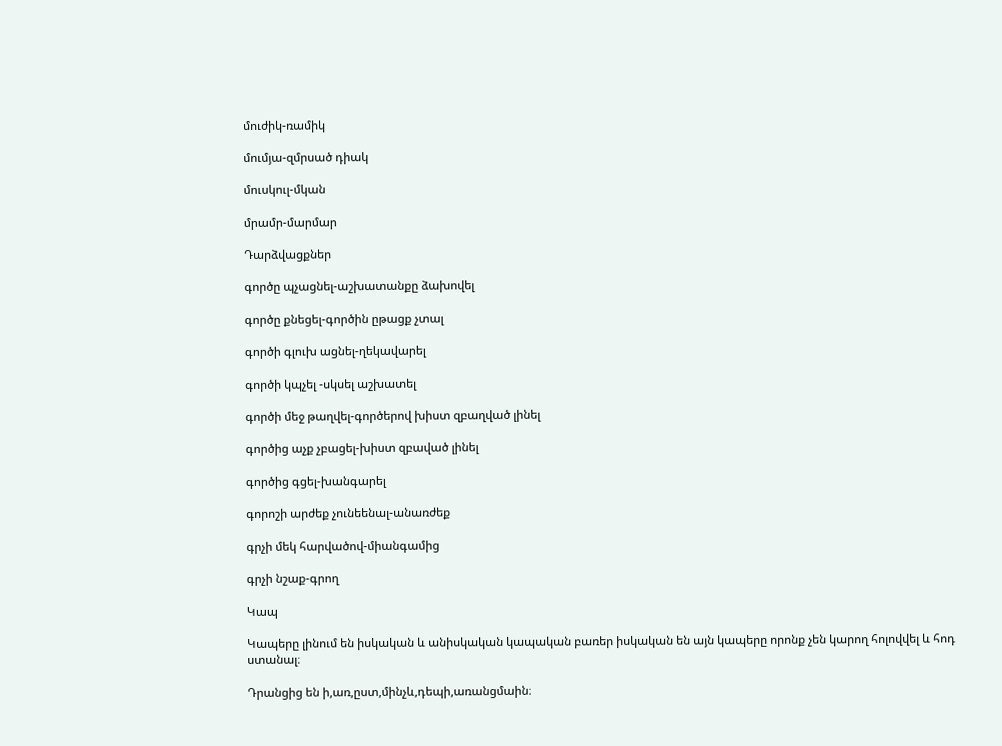մուժիկ-ռամիկ

մումյա-զմրսած դիակ

մուսկուլ-մկան

մրամր-մարմար

Դարձվացքներ

գործը պչացնել-աշխատանքը ձախովել

գործը քնեցել-գործին ըթացք չտալ

գործի գլուխ ացնել-ղեկավարել

գործի կպչել -սկսել աշխատել

գործի մեջ թաղվել-գործերով խիստ զբաղված լինել

գործից աչք չբացել-խիստ զբաված լինել

գործից գցել-խանգարել

գորոշի արժեք չունեենալ-անառժեք

գրչի մեկ հարվածով-միանգամից

գրչի նշաք-գրող

Կապ

Կապերը լինում են իսկական և անիսկական կապական բառեր իսկական են այն կապերը որոնք չեն կարող հոլովվել և հոդ ստանալ։

Դրանցից են ի,առ,ըստ,մինչև,դեպի,առանցմաին։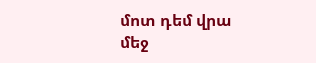մոտ դեմ վրա մեջ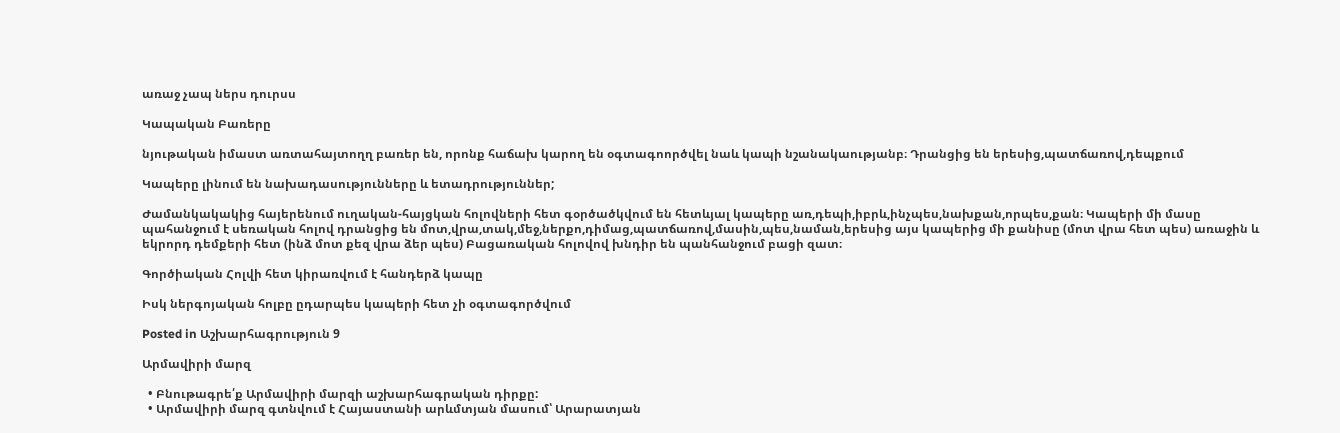առաջ չապ ներս դուրսս

Կապական Բառերը

նյութական իմաստ առտահայտողղ բառեր են, որոնք հաճախ կարող են օգտագոործվել նաև կապի նշանակաությանբ։ Դրանցից են երեսից,պատճառով,դեպքում

Կապերը լինում են նախադասությունները և ետադրություններ;

Ժամանկակակից հայերենում ուղական-հայցկան հոլովների հետ գօրծածկվում են հետևյալ կապերը առ,դեպի,իբրև,ինչպես,նախքան,որպես,քան։ Կապերի մի մասը պահանջում է սեռական հոլով դրանցից են մոտ,վրա,տակ,մեջ,ներքո,դիմաց,պատճառով,մասին,պես,նաման,երեսից այս կապերից մի քանիսը (մոտ վրա հետ պես) առաջին և եկրորդ դեմքերի հետ (ինձ մոտ քեզ վրա ձեր պես) Բացառական հոլովով խնդիր են պանհանջում բացի զատ։

Գործիական Հոլվի հետ կիրառվում է հանդերձ կապը

Իսկ ներգոյական հոլբը ըդարպես կապերի հետ չի օգտագործվում

Posted in Աշխարհագրություն 9

Արմավիրի մարզ

  • Բնութագրե՛ք Արմավիրի մարզի աշխարհագրական դիրքը:
  • Արմավիրի մարզ գտնվում է Հայաստանի արևմտյան մասում՝ Արարատյան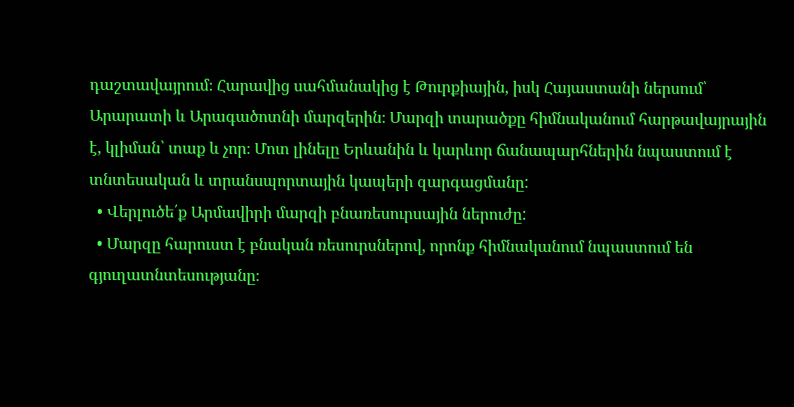դաշտավայրում։ Հարավից սահմանակից է Թուրքիային, իսկ Հայաստանի ներսում՝ Արարատի և Արագածոտնի մարզերին։ Մարզի տարածքը հիմնականում հարթավայրային է, կլիման՝ տաք և չոր։ Մոտ լինելը Երևանին և կարևոր ճանապարհներին նպաստում է տնտեսական և տրանսպորտային կապերի զարգացմանը:
  • Վերլուծե՛ք Արմավիրի մարզի բնառեսուրսային ներուժը:
  • Մարզը հարուստ է բնական ռեսուրսներով, որոնք հիմնականում նպաստում են գյուղատնտեսությանը։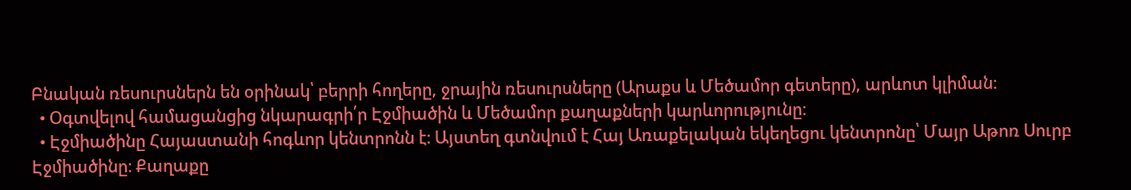Բնական ռեսուրսներն են օրինակ՝ բերրի հողերը, ջրային ռեսուրսները (Արաքս և Մեծամոր գետերը), արևոտ կլիման։
  • Օգտվելով համացանցից նկարագրի՛ր Էջմիածին և Մեծամոր քաղաքների կարևորությունը։
  • Էջմիածինը Հայաստանի հոգևոր կենտրոնն է։ Այստեղ գտնվում է Հայ Առաքելական եկեղեցու կենտրոնը՝ Մայր Աթոռ Սուրբ Էջմիածինը։ Քաղաքը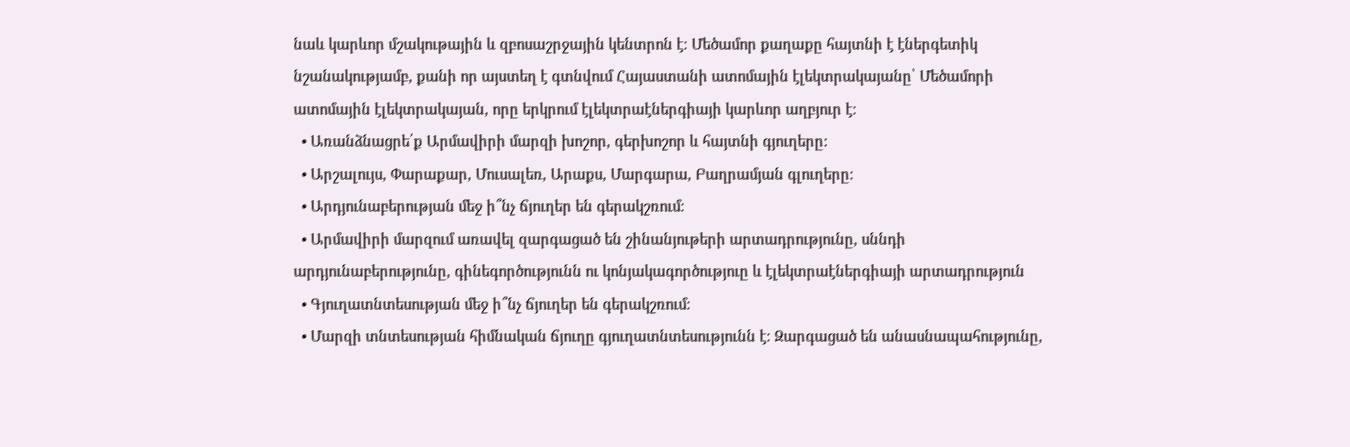նաև կարևոր մշակութային և զբոսաշրջային կենտրոն է։ Մեծամոր քաղաքը հայտնի է էներգետիկ նշանակությամբ, քանի որ այստեղ է գտնվում Հայաստանի ատոմային էլեկտրակայանը՝ Մեծամորի ատոմային էլեկտրակայան, որը երկրում էլեկտրաէներգիայի կարևոր աղբյուր է։
  • Առանձնացրե՛ք Արմավիրի մարզի խոշոր, գերխոշոր և հայտնի գյուղերը:
  • Արշալույս, Փարաքար, Մուսալեռ, Արաքս, Մարգարա, Բաղրամյան գլուղերը։
  • Արդյունաբերության մեջ ի՞նչ ճյուղեր են գերակշռում։
  • Արմավիրի մարզում առավել զարգացած են շինանյութերի արտադրությունը, սննդի արդյունաբերությունը, գինեգործությունն ու կոնյակագործություը և էլեկտրաէներգիայի արտադրություն
  • Գյուղատնտեսության մեջ ի՞նչ ճյուղեր են գերակշռում։
  • Մարզի տնտեսության հիմնական ճյուղը գյուղատնտեսությունն է։ Զարգացած են անասնապահությունը,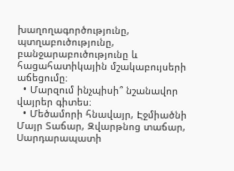խաղողագործությունը, պտղաբուծությունը, բանջարաբուծությունը և հացահատիկային մշակաբույսերի աճեցումը։
  • Մարզում ինչպիսի՞ նշանավոր վայրեր գիտես։
  • Մեծամորի հնավայր, Էջմիածնի Մայր Տաճար, Զվարթնոց տաճար, Սարդարապատի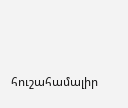հուշահամալիր